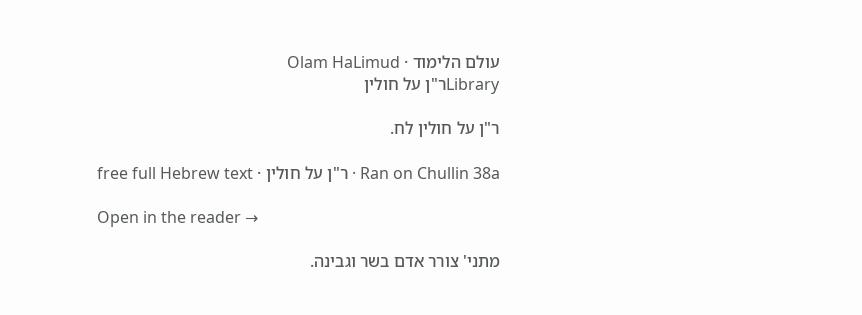עולם הלימוד · Olam HaLimud
Libraryר"ן על חולין

ר"ן על חולין לח.

Ran on Chullin 38a · ר"ן על חולין · free full Hebrew text

Open in the reader →

מתני' צורר אדם בשר וגבינה.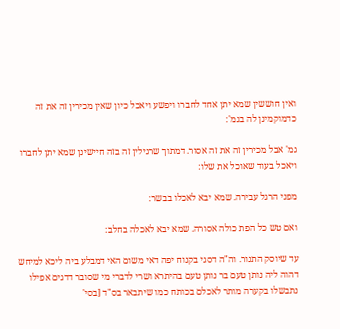ואין חוששין שמא יתן אחד לחברו ויפשע ויאכל כיון שאין מכירין זה את זה כדמוקמינן לה בגמ':

גמ' אבל מכירין זה את זה אסור. דמתוך שרגילין זה בזה חיישינן שמא יתן לחברו ויאכל בעוד שאוכל את שלו:

מפני הרגל עבירה. שמא יבא לאכלו בבשר:

ואם טש כל הפת כולה אסורה. שמא יבא לאכלה בחלב:

עד שיוסק התנור. וה"ה דסגי בקנוח יפה דאי משום האי דמבלע ביה ליכא למיחש דהוה ליה נותן טעם בר נותן טעם בהיתרא ושרי לדברי מי שסובר דדגים אפילו נתבשלו בקערה מותר לאכלם בכותח כמו שיתבאר בס"ד [בסי'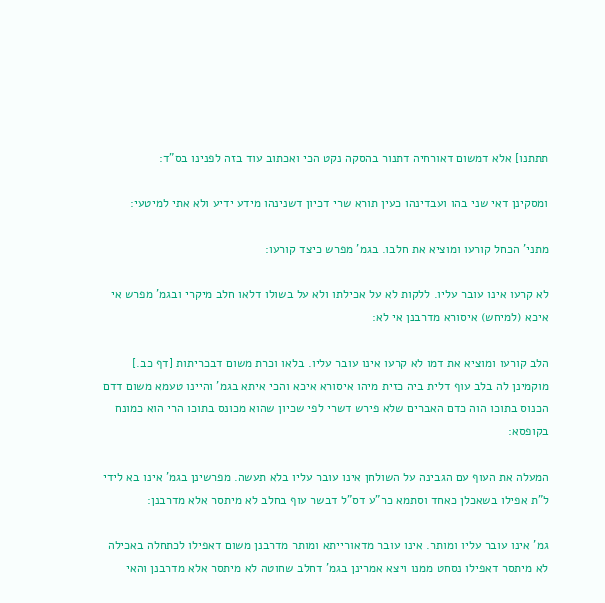תתתנו] אלא דמשום דאורחיה דתנור בהסקה נקט הכי ואכתוב עוד בזה לפנינו בס"ד:

ומסקינן דאי שני בהו ועבדינהו כעין תורא שרי דכיון דשנינהו מידע ידיע ולא אתי למיטעי:

מתני' הכחל קורעו ומוציא את חלבו. בגמ' מפרש כיצד קורעו:

לא קרעו אינו עובר עליו. ללקות לא על אכילתו ולא על בשולו דלאו חלב מיקרי ובגמ' מפרש אי איכא (למיחש) איסורא מדרבנן אי לא:

הלב קורעו ומוציא את דמו לא קרעו אינו עובר עליו. בלאו וכרת משום דבכריתות [דף כב.] מוקמינן לה בלב עוף דלית ביה כזית מיהו איסורא איכא והכי איתא בגמ' והיינו טעמא משום דדם הכנוס בתוכו הוה כדם האברים שלא פירש דשרי לפי שכיון שהוא מכונס בתוכו הרי הוא כמונח בקופסא:

המעלה את העוף עם הגבינה על השולחן אינו עובר עליו בלא תעשה. מפרשינן בגמ' אינו בא לידי ל"ת אפילו בשאכלן כאחד וסתמא כר"ע דס"ל דבשר עוף בחלב לא מיתסר אלא מדרבנן:

גמ' אינו עובר עליו ומותר. אינו עובר מדאורייתא ומותר מדרבנן משום דאפילו לכתחלה באכילה לא מיתסר דאפילו נסחט ממנו ויצא אמרינן בגמ' דחלב שחוטה לא מיתסר אלא מדרבנן והאי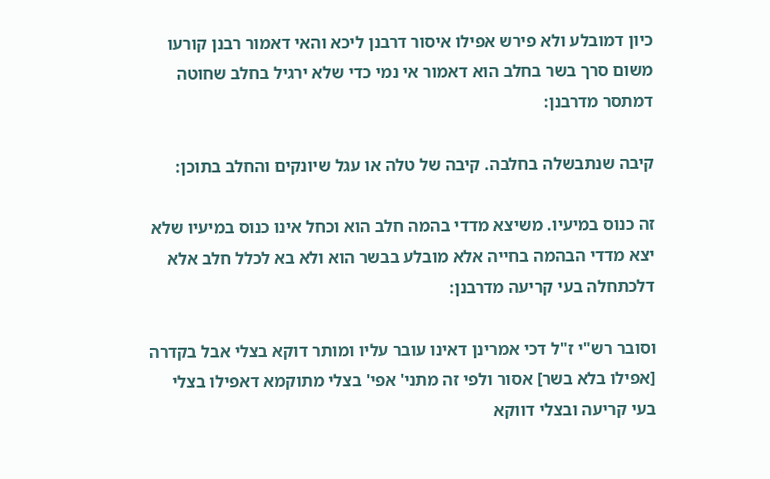כיון דמובלע ולא פירש אפילו איסור דרבנן ליכא והאי דאמור רבנן קורעו משום סרך בשר בחלב הוא דאמור אי נמי כדי שלא ירגיל בחלב שחוטה דמתסר מדרבנן:

קיבה שנתבשלה בחלבה. קיבה של טלה או עגל שיונקים והחלב בתוכן:

זה כנוס במיעיו. משיצא מדדי בהמה חלב הוא וכחל אינו כנוס במיעיו שלא יצא מדדי הבהמה בחייה אלא מובלע בבשר הוא ולא בא לכלל חלב אלא דלכתחלה בעי קריעה מדרבנן:

וסובר רש"י ז"ל דכי אמרינן דאינו עובר עליו ומותר דוקא בצלי אבל בקדרה [אפילו בלא בשר] אסור ולפי זה מתני' אפי' בצלי מתוקמא דאפילו בצלי בעי קריעה ובצלי דווקא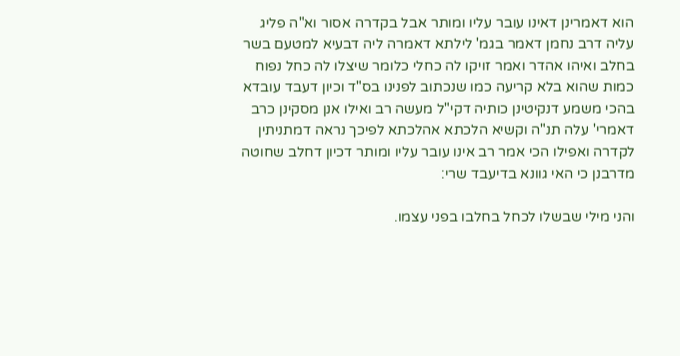הוא דאמרינן דאינו עובר עליו ומותר אבל בקדרה אסור וא"ה פליג עליה דרב נחמן דאמר בגמ' לילתא דאמרה ליה דבעיא למטעם בשר בחלב ואיהו אהדר ואמר זויקו לה כחלי כלומר שיצלו לה כחל נפוח כמות שהוא בלא קריעה כמו שנכתוב לפנינו בס"ד וכיון דעבד עובדא בהכי משמע דנקיטינן כותיה דקי"ל מעשה רב ואילו אנן מסקינן כרב דאמרי' עלה תנ"ה וקשיא הלכתא אהלכתא לפיכך נראה דמתניתין לקדרה ואפילו הכי אמר רב אינו עובר עליו ומותר דכיון דחלב שחוטה מדרבנן כי האי גוונא בדיעבד שרי:

והני מילי שבשלו לכחל בחלבו בפני עצמו.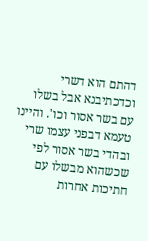דהתם הוא דשרי וכדכתיבנא אבל בשלו עם בשר אסור וכו'. והיינו טעמא דבפני עצמו שרי ובהדי בשר אסור לפי שכשהוא מבשלו עם חתיכות אחרות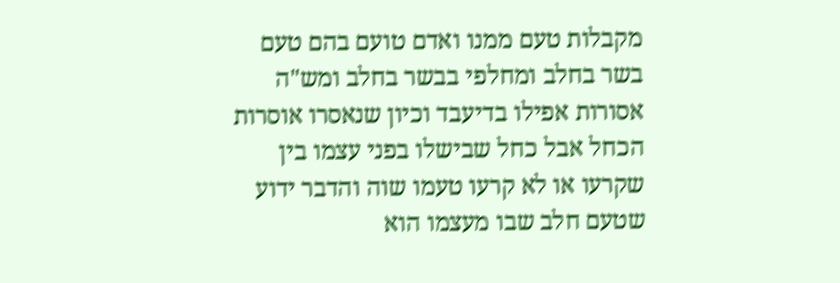מקבלות טעם ממנו ואדם טועם בהם טעם בשר בחלב ומחלפי בבשר בחלב ומש"ה אסורות אפילו בדיעבד וכיון שנאסרו אוסרות הכחל אבל כחל שבישלו בפני עצמו בין שקרעו או לא קרעו טעמו שוה והדבר ידוע שטעם חלב שבו מעצמו הוא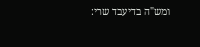ומש"ה בדיעבד שרי: